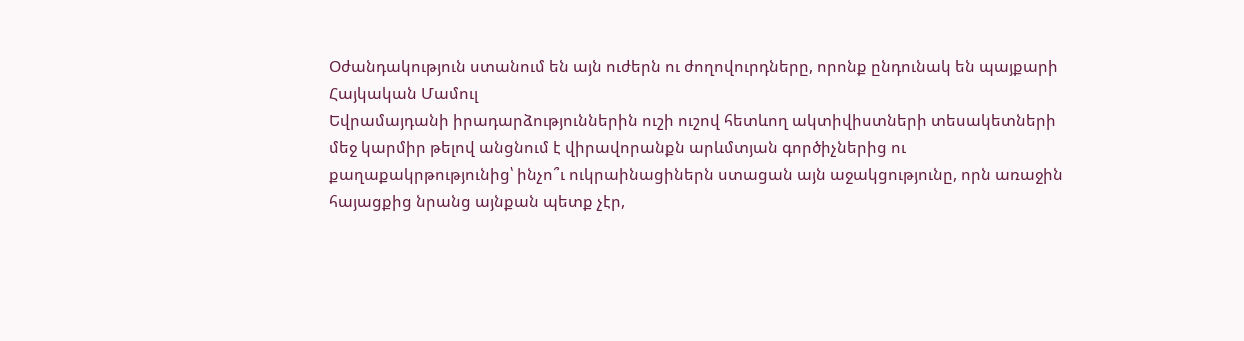Օժանդակություն ստանում են այն ուժերն ու ժողովուրդները, որոնք ընդունակ են պայքարի
Հայկական Մամուլ
Եվրամայդանի իրադարձություններին ուշի ուշով հետևող ակտիվիստների տեսակետների մեջ կարմիր թելով անցնում է վիրավորանքն արևմտյան գործիչներից ու քաղաքակրթությունից՝ ինչո՞ւ ուկրաինացիներն ստացան այն աջակցությունը, որն առաջին հայացքից նրանց այնքան պետք չէր,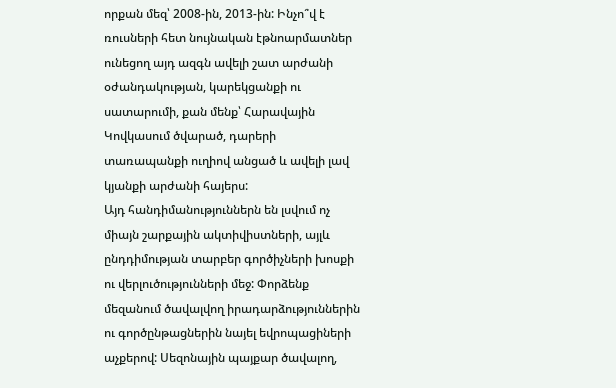որքան մեզ՝ 2008-ին, 2013-ին: Ինչո՞վ է ռուսների հետ նույնական էթնոարմատներ ունեցող այդ ազգն ավելի շատ արժանի օժանդակության, կարեկցանքի ու սատարումի, քան մենք՝ Հարավային Կովկասում ծվարած, դարերի տառապանքի ուղիով անցած և ավելի լավ կյանքի արժանի հայերս:
Այդ հանդիմանություններն են լսվում ոչ միայն շարքային ակտիվիստների, այլև ընդդիմության տարբեր գործիչների խոսքի ու վերլուծությունների մեջ: Փորձենք մեզանում ծավալվող իրադարձություններին ու գործընթացներին նայել եվրոպացիների աչքերով: Սեզոնային պայքար ծավալող,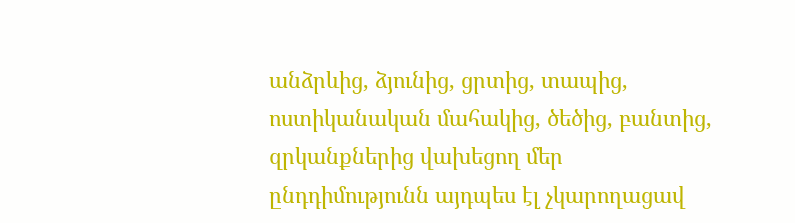անձրևից, ձյունից, ցրտից, տապից, ոստիկանական մահակից, ծեծից, բանտից, զրկանքներից վախեցող մեր ընդդիմությունն այդպես էլ չկարողացավ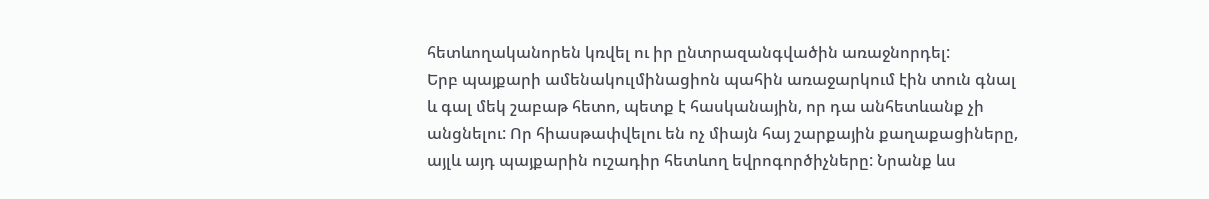հետևողականորեն կռվել ու իր ընտրազանգվածին առաջնորդել:
Երբ պայքարի ամենակուլմինացիոն պահին առաջարկում էին տուն գնալ և գալ մեկ շաբաթ հետո, պետք է հասկանային, որ դա անհետևանք չի անցնելու: Որ հիասթափվելու են ոչ միայն հայ շարքային քաղաքացիները, այլև այդ պայքարին ուշադիր հետևող եվրոգործիչները: Նրանք ևս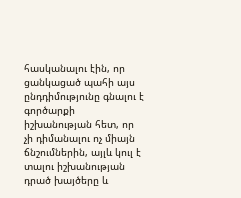հասկանալու էին, որ ցանկացած պահի այս ընդդիմությունը գնալու է գործարքի իշխանության հետ, որ չի դիմանալու ոչ միայն ճնշումներին, այլև կուլ է տալու իշխանության դրած խայծերը և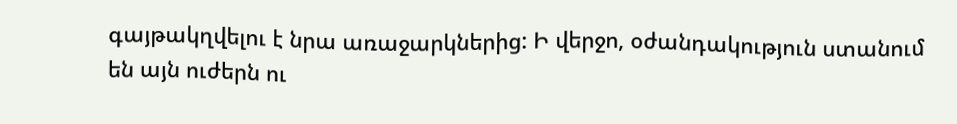գայթակղվելու է նրա առաջարկներից: Ի վերջո, օժանդակություն ստանում են այն ուժերն ու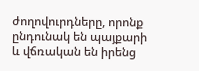ժողովուրդները, որոնք ընդունակ են պայքարի և վճռական են իրենց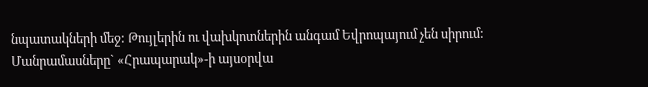նպատակների մեջ: Թույլերին ու վախկոտներին անգամ Եվրոպայում չեն սիրում:
Մանրամասները` «Հրապարակ»-ի այսօրվա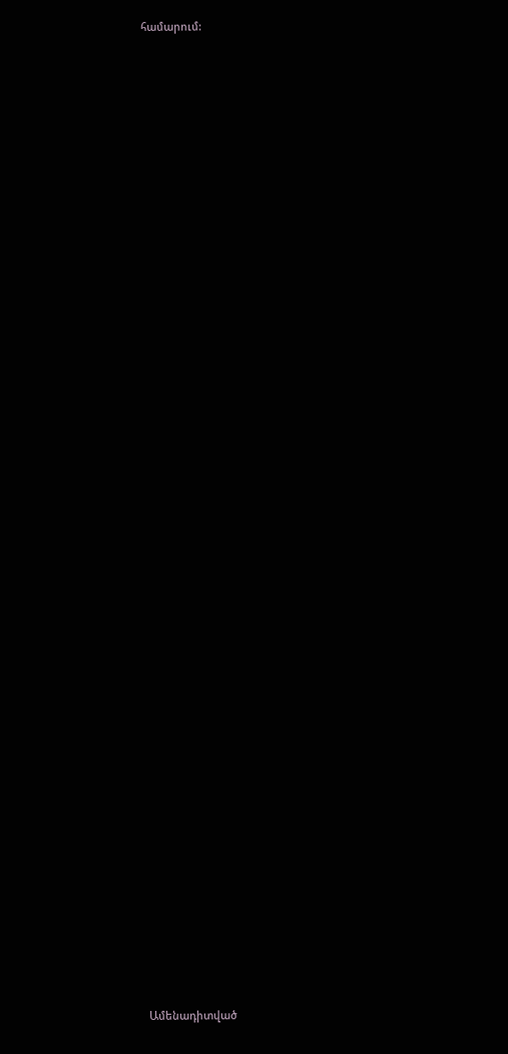համարում:


















































Ամենադիտված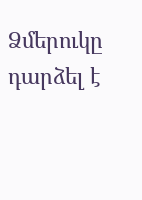Ձմերուկը դարձել է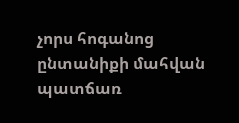չորս հոգանոց ընտանիքի մահվան պատճառ